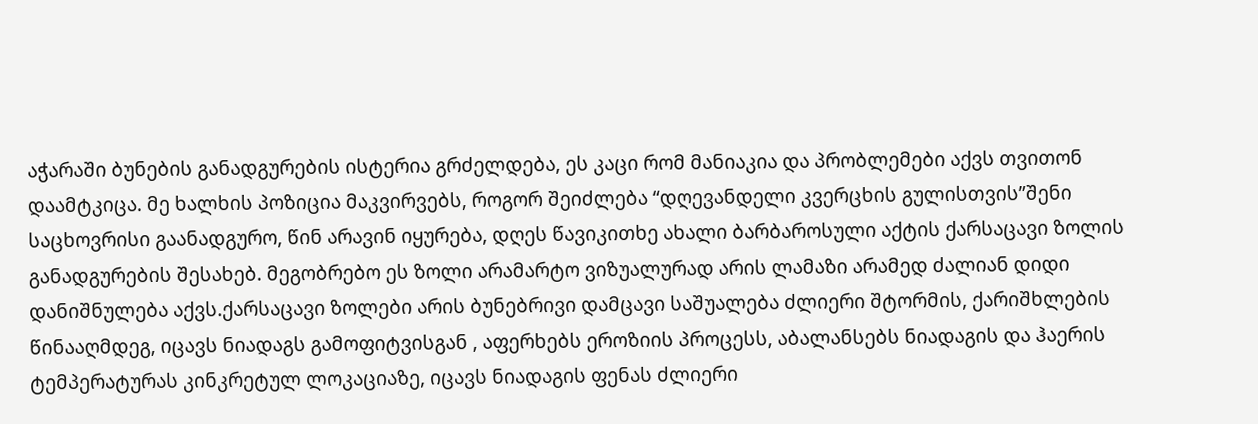აჭარაში ბუნების განადგურების ისტერია გრძელდება, ეს კაცი რომ მანიაკია და პრობლემები აქვს თვითონ დაამტკიცა. მე ხალხის პოზიცია მაკვირვებს, როგორ შეიძლება “დღევანდელი კვერცხის გულისთვის”შენი საცხოვრისი გაანადგურო, წინ არავინ იყურება, დღეს წავიკითხე ახალი ბარბაროსული აქტის ქარსაცავი ზოლის განადგურების შესახებ. მეგობრებო ეს ზოლი არამარტო ვიზუალურად არის ლამაზი არამედ ძალიან დიდი დანიშნულება აქვს.ქარსაცავი ზოლები არის ბუნებრივი დამცავი საშუალება ძლიერი შტორმის, ქარიშხლების წინააღმდეგ, იცავს ნიადაგს გამოფიტვისგან , აფერხებს ეროზიის პროცესს, აბალანსებს ნიადაგის და ჰაერის ტემპერატურას კინკრეტულ ლოკაციაზე, იცავს ნიადაგის ფენას ძლიერი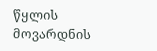წყლის მოვარდნის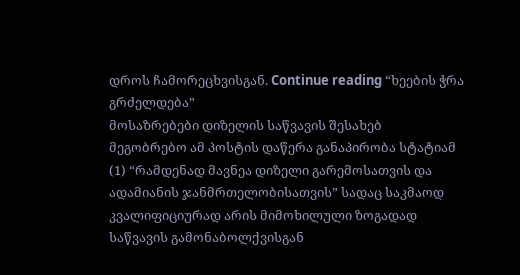დროს ჩამორეცხვისგან. Continue reading “ხეების ჭრა გრძელდება”
მოსაზრებები დიზელის საწვავის შესახებ
მეგობრებო ამ პოსტის დაწერა განაპირობა სტატიამ (1) “რამდენად მავნეა დიზელი გარემოსათვის და ადამიანის ჯანმრთელობისათვის” სადაც საკმაოდ კვალიფიციურად არის მიმოხილული ზოგადად საწვავის გამონაბოლქვისგან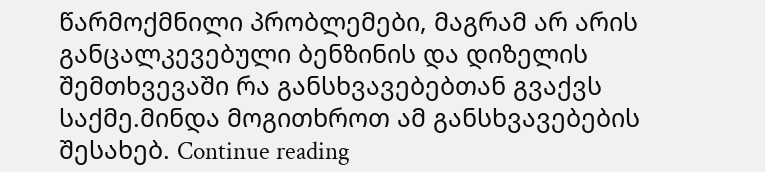წარმოქმნილი პრობლემები, მაგრამ არ არის განცალკევებული ბენზინის და დიზელის შემთხვევაში რა განსხვავებებთან გვაქვს საქმე.მინდა მოგითხროთ ამ განსხვავებების შესახებ. Continue reading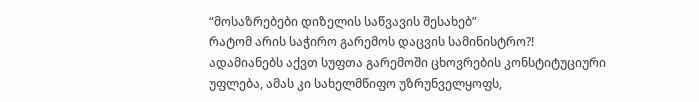“მოსაზრებები დიზელის საწვავის შესახებ”
რატომ არის საჭირო გარემოს დაცვის სამინისტრო?!
ადამიანებს აქვთ სუფთა გარემოში ცხოვრების კონსტიტუციური უფლება, ამას კი სახელმწიფო უზრუნველყოფს,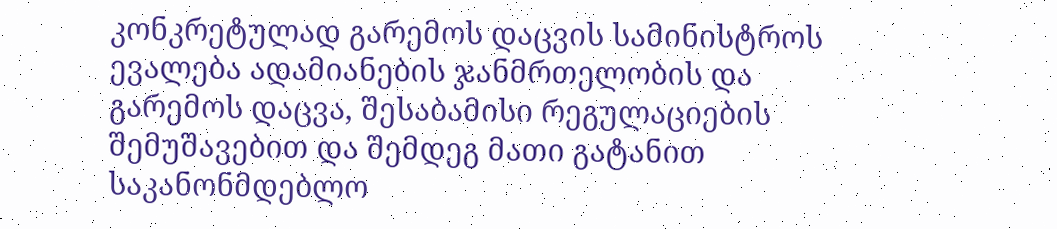კონკრეტულად გარემოს დაცვის სამინისტროს ევალება ადამიანების ჯანმრთელობის და გარემოს დაცვა, შესაბამისი რეგულაციების შემუშავებით და შემდეგ მათი გატანით საკანონმდებლო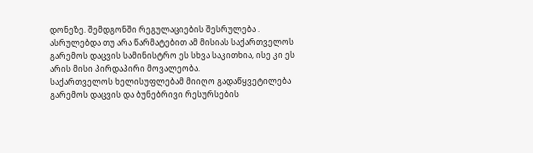დონეზე. შემდგონში რეგულაციების შესრულება . ასრულებდა თუ არა წარმატებით ამ მისიას საქართველოს გარემოს დაცვის სამინისტრო ეს სხვა საკითხია, ისე კი ეს არის მისი პირდაპირი მოვალეობა.
საქართველოს ხელისუფლებამ მიიღო გადაწყვეტილება გარემოს დაცვის და ბუნებრივი რესურსების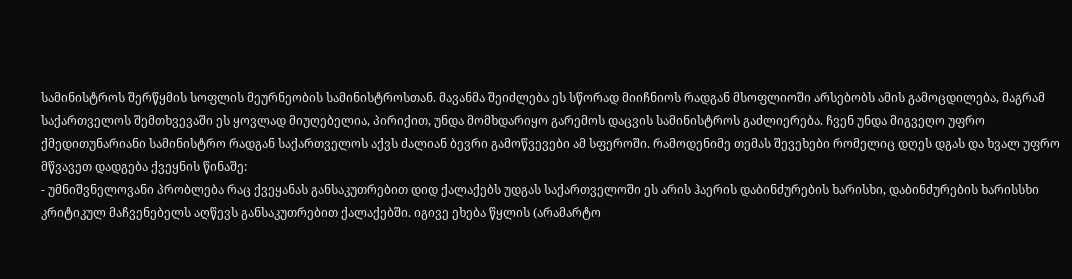სამინისტროს შერწყმის სოფლის მეურნეობის სამინისტროსთან. მავანმა შეიძლება ეს სწორად მიიჩნიოს რადგან მსოფლიოში არსებობს ამის გამოცდილება, მაგრამ საქართველოს შემთხვევაში ეს ყოვლად მიუღებელია, პირიქით, უნდა მომხდარიყო გარემოს დაცვის სამინისტროს გაძლიერება. ჩვენ უნდა მიგვეღო უფრო ქმედითუნარიანი სამინისტრო რადგან საქართველოს აქვს ძალიან ბევრი გამოწვევები ამ სფეროში. რამოდენიმე თემას შევეხები რომელიც დღეს დგას და ხვალ უფრო მწვავეთ დადგება ქვეყნის წინაშე:
- უმნიშვნელოვანი პრობლება რაც ქვეყანას განსაკუთრებით დიდ ქალაქებს უდგას საქართველოში ეს არის ჰაერის დაბინძურების ხარისხი, დაბინძურების ხარისსხი კრიტიკულ მაჩვენებელს აღწევს განსაკუთრებით ქალაქებში. იგივე ეხება წყლის (არამარტო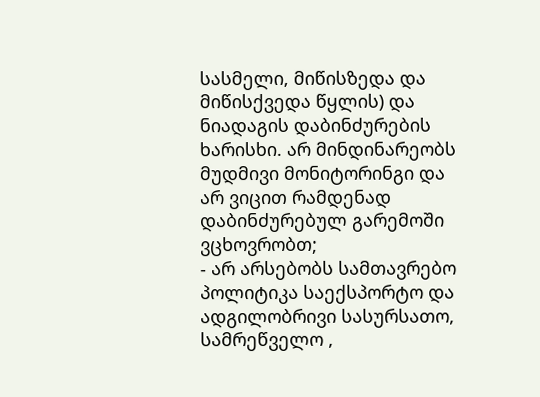სასმელი, მიწისზედა და მიწისქვედა წყლის) და ნიადაგის დაბინძურების ხარისხი. არ მინდინარეობს მუდმივი მონიტორინგი და არ ვიცით რამდენად დაბინძურებულ გარემოში ვცხოვრობთ;
- არ არსებობს სამთავრებო პოლიტიკა საექსპორტო და ადგილობრივი სასურსათო, სამრეწველო ,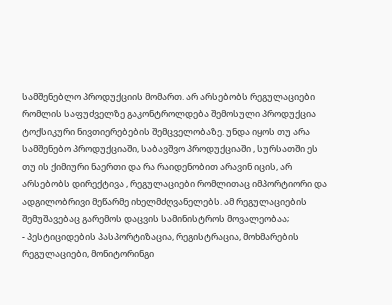სამშენებლო პროდუქციის მომართ. არ არსებობს რეგულაციები რომლის საფუძველზე გაკონტროლდება შემოსული პროდუქცია ტოქსიკური ნივთიერებების შემცველობაზე. უნდა იყოს თუ არა სამშენებო პროდუქციაში, საბავშვო პროდუქციაში , სურსათში ეს თუ ის ქიმიური ნაერთი და რა რაიდენობით არავინ იცის, არ არსებობს დირექტივა , რეგულაციები რომლითაც იმპორტიორი და ადგილობრივი მეწარმე იხელმძღვანელებს. ამ რეგულაციების შემუშავებაც გარემოს დაცვის სამინისტროს მოვალეობაა;
- პესტიციდების პასპორტიზაცია, რეგისტრაცია, მოხმარების რეგულაციები, მონიტორინგი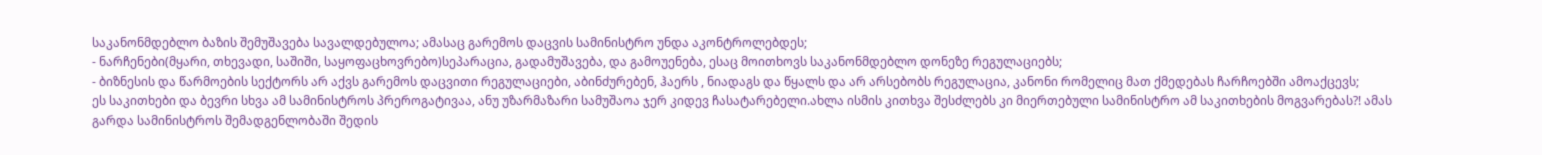საკანონმდებლო ბაზის შემუშავება სავალდებულოა; ამასაც გარემოს დაცვის სამინისტრო უნდა აკონტროლებდეს;
- ნარჩენები(მყარი, თხევადი, საშიში, საყოფაცხოვრებო)სეპარაცია, გადამუშავება, და გამოუენება, ესაც მოითხოვს საკანონმდებლო დონეზე რეგულაციებს;
- ბიზნესის და წარმოების სექტორს არ აქვს გარემოს დაცვითი რეგულაციები, აბინძურებენ, ჰაერს , ნიადაგს და წყალს და არ არსებობს რეგულაცია, კანონი რომელიც მათ ქმედებას ჩარჩოებში ამოაქცევს;
ეს საკითხები და ბევრი სხვა ამ სამინისტროს პრეროგატივაა, ანუ უზარმაზარი სამუშაოა ჯერ კიდევ ჩასატარებელი.ახლა ისმის კითხვა შესძლებს კი მიერთებული სამინისტრო ამ საკითხების მოგვარებას?! ამას გარდა სამინისტროს შემადგენლობაში შედის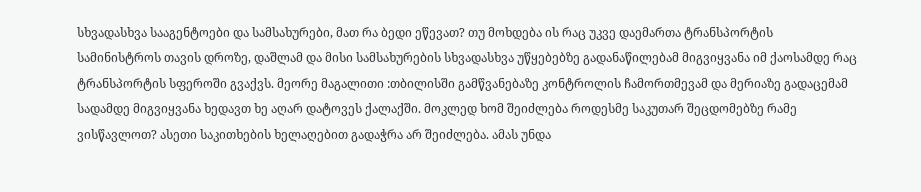სხვადასხვა სააგენტოები და სამსახურები, მათ რა ბედი ეწევათ? თუ მოხდება ის რაც უკვე დაემართა ტრანსპორტის სამინისტროს თავის დროზე, დაშლამ და მისი სამსახურების სხვადასხვა უწყებებზე გადანაწილებამ მიგვიყვანა იმ ქაოსამდე რაც ტრანსპორტის სფეროში გვაქვს. მეორე მაგალითი :თბილისში გამწვანებაზე კონტროლის ჩამორთმევამ და მერიაზე გადაცემამ სადამდე მიგვიყვანა ხედავთ ხე აღარ დატოვეს ქალაქში. მოკლედ ხომ შეიძლება როდესმე საკუთარ შეცდომებზე რამე ვისწავლოთ? ასეთი საკითხების ხელაღებით გადაჭრა არ შეიძლება. ამას უნდა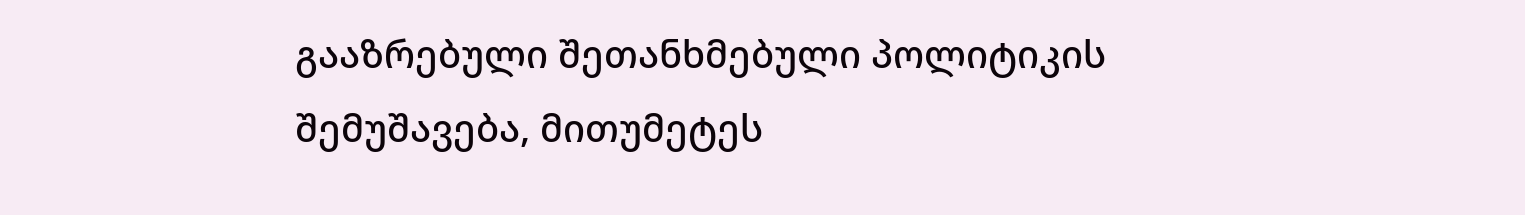გააზრებული შეთანხმებული პოლიტიკის შემუშავება, მითუმეტეს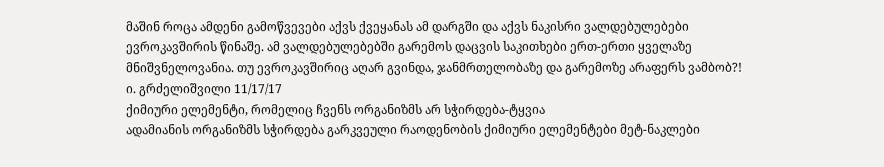მაშინ როცა ამდენი გამოწვევები აქვს ქვეყანას ამ დარგში და აქვს ნაკისრი ვალდებულებები ევროკავშირის წინაშე. ამ ვალდებულებებში გარემოს დაცვის საკითხები ერთ-ერთი ყველაზე მნიშვნელოვანია. თუ ევროკავშირიც აღარ გვინდა, ჯანმრთელობაზე და გარემოზე არაფერს ვამბობ?!
ი. გრძელიშვილი 11/17/17
ქიმიური ელემენტი, რომელიც ჩვენს ორგანიზმს არ სჭირდება-ტყვია
ადამიანის ორგანიზმს სჭირდება გარკვეული რაოდენობის ქიმიური ელემენტები მეტ-ნაკლები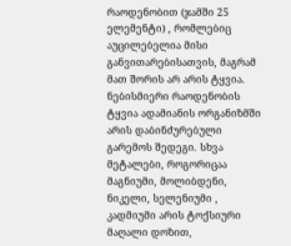რაოდენობით (ჯამში 25 ელემენტი) , რომლებიც აუცილებელია მისი განვითარებისათვის, მაგრამ მათ შორის არ არის ტყვია. ნებისმიერი რაოდენობის ტყვია ადამიანის ორგანიზმში არის დაბინძურებული გარემოს შედეგი. სხვა მეტალები, როგორიცაა მაგნიუმი, მოლიბდენი, ნიკელი, სელენიუმი , კადმიუმი არის ტოქსიური მაღალი დოზით,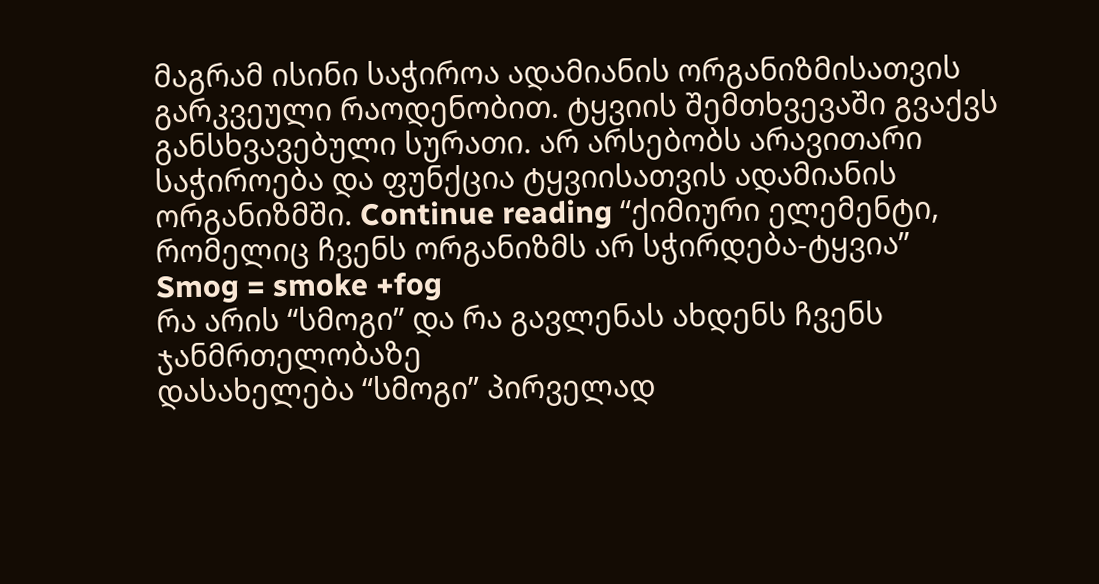მაგრამ ისინი საჭიროა ადამიანის ორგანიზმისათვის გარკვეული რაოდენობით. ტყვიის შემთხვევაში გვაქვს განსხვავებული სურათი. არ არსებობს არავითარი საჭიროება და ფუნქცია ტყვიისათვის ადამიანის ორგანიზმში. Continue reading “ქიმიური ელემენტი, რომელიც ჩვენს ორგანიზმს არ სჭირდება-ტყვია”
Smog = smoke +fog
რა არის “სმოგი” და რა გავლენას ახდენს ჩვენს ჯანმრთელობაზე
დასახელება “სმოგი” პირველად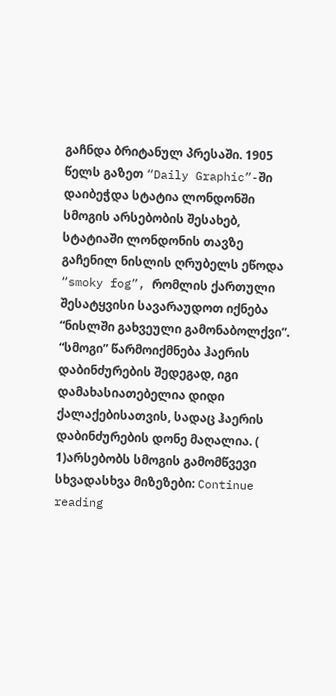გაჩნდა ბრიტანულ პრესაში. 1905 წელს გაზეთ “Daily Graphic”-ში დაიბეჭდა სტატია ლონდონში სმოგის არსებობის შესახებ, სტატიაში ლონდონის თავზე გაჩენილ ნისლის ღრუბელს ეწოდა “smoky fog”, რომლის ქართული შესატყვისი სავარაუდოთ იქნება “ნისლში გახვეული გამონაბოლქვი”. “სმოგი” წარმოიქმნება ჰაერის დაბინძურების შედეგად, იგი დამახასიათებელია დიდი ქალაქებისათვის, სადაც ჰაერის დაბინძურების დონე მაღალია. ( 1)არსებობს სმოგის გამომწვევი სხვადასხვა მიზეზები: Continue reading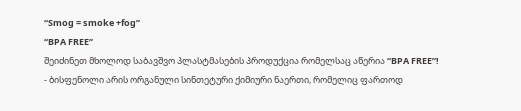“Smog = smoke +fog”
“BPA FREE”
შეიძინეთ მხოლოდ საბავშვო პლასტმასების პროდუქცია რომელსაც აწერია “BPA FREE”!
- ბისფენოლი არის ორგანული სინთეტური ქიმიური ნაერთი, რომელიც ფართოდ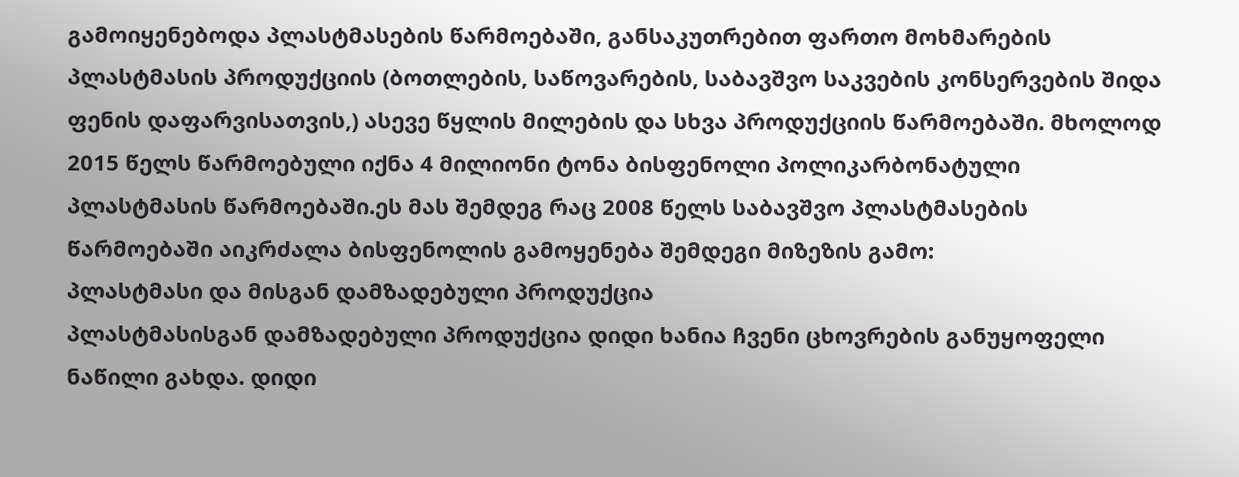გამოიყენებოდა პლასტმასების წარმოებაში, განსაკუთრებით ფართო მოხმარების პლასტმასის პროდუქციის (ბოთლების, საწოვარების, საბავშვო საკვების კონსერვების შიდა ფენის დაფარვისათვის,) ასევე წყლის მილების და სხვა პროდუქციის წარმოებაში. მხოლოდ 2015 წელს წარმოებული იქნა 4 მილიონი ტონა ბისფენოლი პოლიკარბონატული პლასტმასის წარმოებაში.ეს მას შემდეგ რაც 2008 წელს საბავშვო პლასტმასების წარმოებაში აიკრძალა ბისფენოლის გამოყენება შემდეგი მიზეზის გამო:
პლასტმასი და მისგან დამზადებული პროდუქცია
პლასტმასისგან დამზადებული პროდუქცია დიდი ხანია ჩვენი ცხოვრების განუყოფელი ნაწილი გახდა. დიდი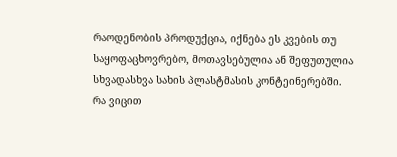რაოდენობის პროდუქცია, იქნება ეს კვების თუ საყოფაცხოვრებო, მოთავსებულია ან შეფუთულია სხვადასხვა სახის პლასტმასის კონტეინერებში.
რა ვიცით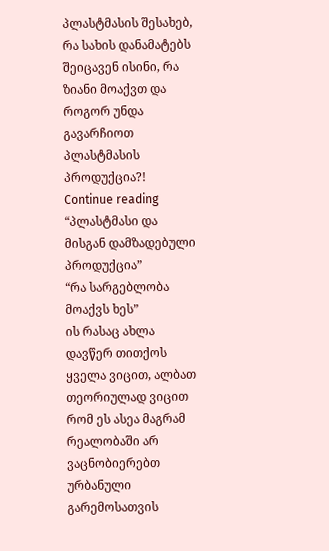პლასტმასის შესახებ, რა სახის დანამატებს შეიცავენ ისინი, რა ზიანი მოაქვთ და როგორ უნდა გავარჩიოთ პლასტმასის პროდუქცია?!
Continue reading “პლასტმასი და მისგან დამზადებული პროდუქცია”
“რა სარგებლობა მოაქვს ხეს”
ის რასაც ახლა დავწერ თითქოს ყველა ვიცით, ალბათ თეორიულად ვიცით რომ ეს ასეა მაგრამ რეალობაში არ ვაცნობიერებთ ურბანული გარემოსათვის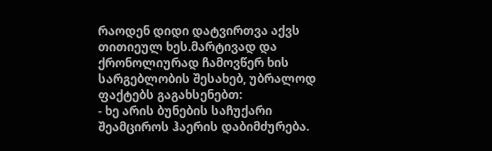რაოდენ დიდი დატვირთვა აქვს თითიეულ ხეს.მარტივად და ქრონოლიურად ჩამოვწერ ხის სარგებლობის შესახებ, უბრალოდ ფაქტებს გაგახსენებთ:
- ხე არის ბუნების საჩუქარი შეამციროს ჰაერის დაბიმძურება.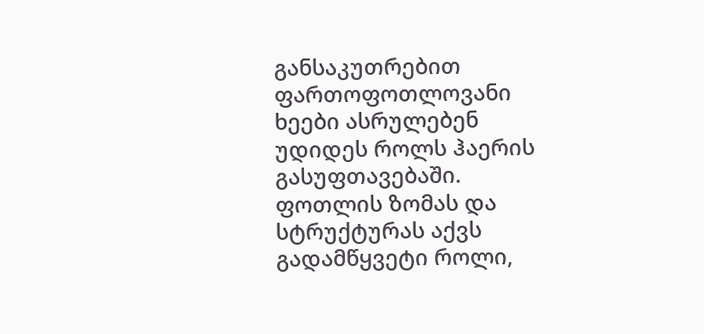განსაკუთრებით ფართოფოთლოვანი ხეები ასრულებენ უდიდეს როლს ჰაერის გასუფთავებაში. ფოთლის ზომას და სტრუქტურას აქვს გადამწყვეტი როლი,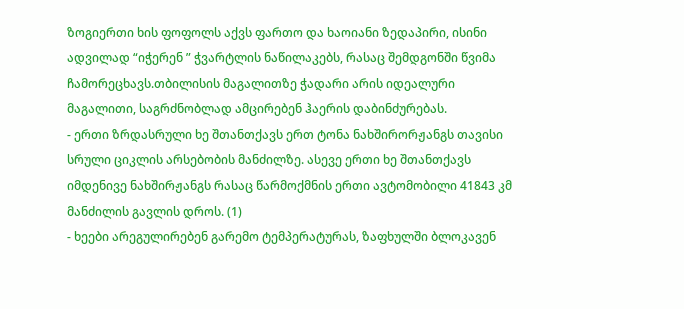ზოგიერთი ხის ფოფოლს აქვს ფართო და ხაოიანი ზედაპირი, ისინი ადვილად “იჭერენ ” ჭვარტლის ნაწილაკებს, რასაც შემდგონში წვიმა ჩამორეცხავს.თბილისის მაგალითზე ჭადარი არის იდეალური მაგალითი, საგრძნობლად ამცირებენ ჰაერის დაბინძურებას.
- ერთი ზრდასრული ხე შთანთქავს ერთ ტონა ნახშირორჟანგს თავისი სრული ციკლის არსებობის მანძილზე. ასევე ერთი ხე შთანთქავს იმდენივე ნახშირჟანგს რასაც წარმოქმნის ერთი ავტომობილი 41843 კმ მანძილის გავლის დროს. (1)
- ხეები არეგულირებენ გარემო ტემპერატურას, ზაფხულში ბლოკავენ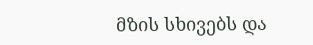მზის სხივებს და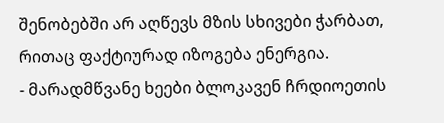შენობებში არ აღწევს მზის სხივები ჭარბათ, რითაც ფაქტიურად იზოგება ენერგია.
- მარადმწვანე ხეები ბლოკავენ ჩრდიოეთის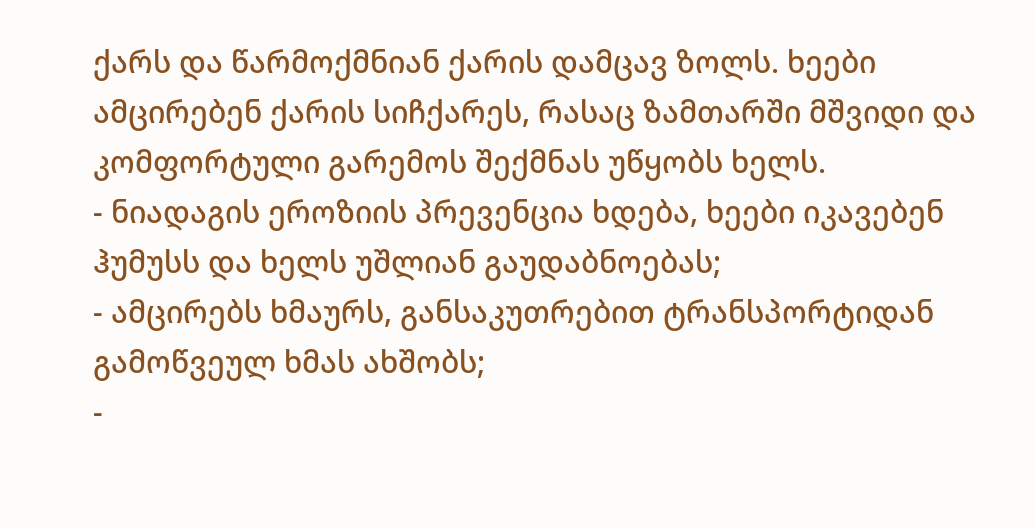ქარს და წარმოქმნიან ქარის დამცავ ზოლს. ხეები ამცირებენ ქარის სიჩქარეს, რასაც ზამთარში მშვიდი და კომფორტული გარემოს შექმნას უწყობს ხელს.
- ნიადაგის ეროზიის პრევენცია ხდება, ხეები იკავებენ ჰუმუსს და ხელს უშლიან გაუდაბნოებას;
- ამცირებს ხმაურს, განსაკუთრებით ტრანსპორტიდან გამოწვეულ ხმას ახშობს;
-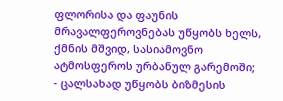ფლორისა და ფაუნის მრავალფეროვნებას უწყობს ხელს, ქმნის მშვიდ, სასიამოვნო ატმოსფეროს ურბანულ გარემოში;
- ცალსახად უწყობს ბიზმესის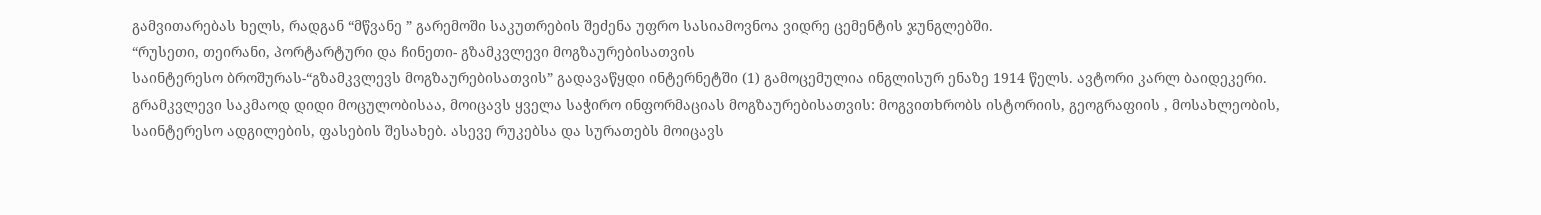გამვითარებას ხელს, რადგან “მწვანე ” გარემოში საკუთრების შეძენა უფრო სასიამოვნოა ვიდრე ცემენტის ჯუნგლებში.
“რუსეთი, თეირანი, პორტარტური და ჩინეთი- გზამკვლევი მოგზაურებისათვის
საინტერესო ბროშურას-“გზამკვლევს მოგზაურებისათვის” გადავაწყდი ინტერნეტში (1) გამოცემულია ინგლისურ ენაზე 1914 წელს. ავტორი კარლ ბაიდეკერი. გრამკვლევი საკმაოდ დიდი მოცულობისაა, მოიცავს ყველა საჭირო ინფორმაციას მოგზაურებისათვის: მოგვითხრობს ისტორიის, გეოგრაფიის , მოსახლეობის, საინტერესო ადგილების, ფასების შესახებ. ასევე რუკებსა და სურათებს მოიცავს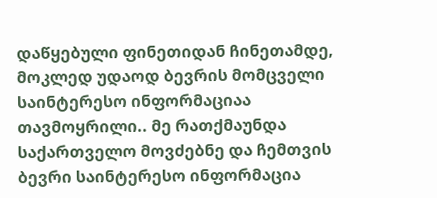დაწყებული ფინეთიდან ჩინეთამდე, მოკლედ უდაოდ ბევრის მომცველი საინტერესო ინფორმაციაა თავმოყრილი.. მე რათქმაუნდა საქართველო მოვძებნე და ჩემთვის ბევრი საინტერესო ინფორმაცია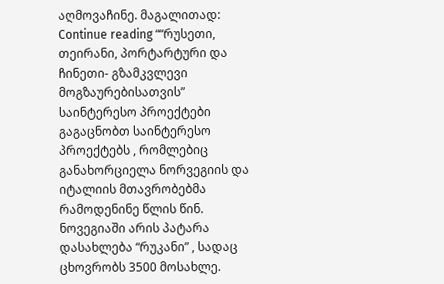აღმოვაჩინე. მაგალითად:
Continue reading ““რუსეთი, თეირანი, პორტარტური და ჩინეთი- გზამკვლევი მოგზაურებისათვის”
საინტერესო პროექტები
გაგაცნობთ საინტერესო პროექტებს , რომლებიც განახორციელა ნორვეგიის და იტალიის მთავრობებმა რამოდენინე წლის წინ. ნოვეგიაში არის პატარა დასახლება “რუკანი” , სადაც ცხოვრობს 3500 მოსახლე.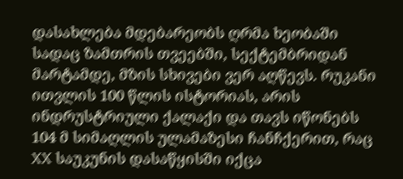დასახლება მდებარეობს ღრმა ხეობაში სადაც ზამთრის თვეებში, სექტემბრიდან მარტამდე, მზის სხივები ვერ აღწევს. რუკანი ითვლის 100 წლის ისტორიას, არის ინდრუსტრიული ქალაქი და თავს იწონებს 104 მ სიმაღლის ულამაზესი ჩანჩქერით, რაც XX საუკუნის დასაწყისში იქცა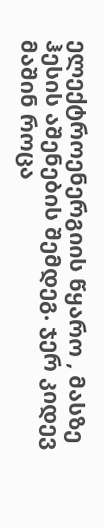ელექტროენერგიის წყარო , მასზე ჰესის აშენების შემდეგ. ჯერ კიდევ მაშინ როცა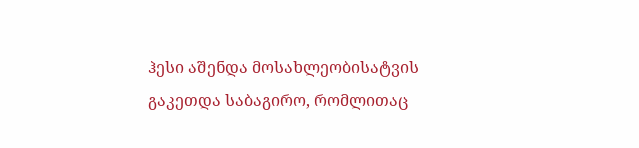ჰესი აშენდა მოსახლეობისატვის გაკეთდა საბაგირო, რომლითაც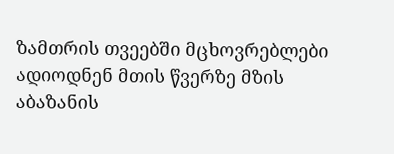ზამთრის თვეებში მცხოვრებლები ადიოდნენ მთის წვერზე მზის აბაზანის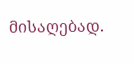მისაღებად.